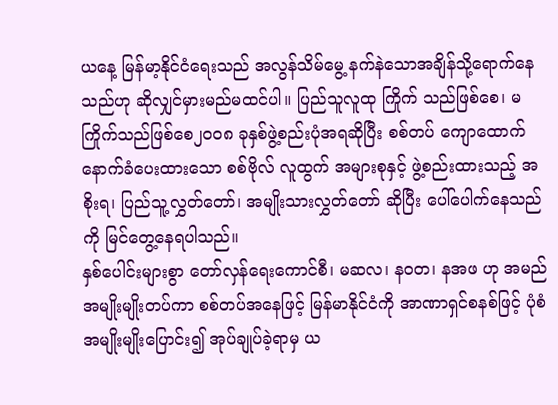ယနေ့ မြန်မာ့နိုင်ငံရေးသည် အလွန်သိမ်မွေ့ နက်နဲသောအချိန်သို့ရောက်နေသည်ဟု ဆိုလျှင်မှားမည်မထင်ပါ။ ပြည်သူလူထု ကြိုက် သည်ဖြစ်စေ၊ မကြိုက်သည်ဖြစ်စေ၂၀၀၈ ခုနှစ်ဖွဲ့စည်းပုံအရဆိုပြီး စစ်တပ် ကျောထောက် နောက်ခံပေးထားသော စစ်ဗိုလ် လူထွက် အများစုနှင့် ဖွဲ့စည်းထားသည့် အစိုးရ၊ ပြည်သူ့လွှတ်တော်၊ အမျိုးသားလွှတ်တော် ဆိုပြီး ပေါ်ပေါက်နေသည်ကို မြင်တွေ့နေရပါသည်။
နှစ်ပေါင်းများစွာ တော်လှန်ရေးကောင်စီ၊ မဆလ၊ နဝတ၊ နအဖ ဟု အမည်အမျိုးမျိုးတပ်ကာ စစ်တပ်အနေဖြင့် မြန်မာနိုင်ငံကို အာဏာရှင်စနစ်ဖြင့် ပုံစံအမျိုးမျိုးပြောင်း၍ အုပ်ချုပ်ခဲ့ရာမှ ယ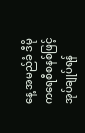နေ့ အမည်ခံ ဒီမိုကရေစီစနစ်ဖြင့် အုပ်ချုပ်ရန်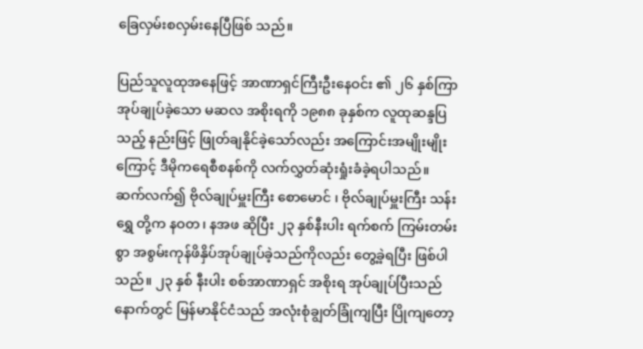ခြေလှမ်းစလှမ်းနေပြီဖြစ် သည်။

ပြည်သူလူထုအနေဖြင့် အာဏာရှင်ကြီးဦးနေဝင်း ၏ ၂၆ နှစ်ကြာအုပ်ချုပ်ခဲ့သော မဆလ အစိုးရကို ၁၉၈၈ ခုနှစ်က လူထုဆန္ဒပြ သည့် နည်းဖြင့် ဖြုတ်ချနိုင်ခဲ့သော်လည်း အကြောင်းအမျိုးမျိုးကြောင့် ဒီမိုကရေစီစနစ်ကို လက်လွှတ်ဆုံးရှုံးခံခဲ့ရပါသည်။
ဆက်လက်၍ ဗိုလ်ချုပ်မှူးကြီး စောမောင် ၊ ဗိုလ်ချုပ်မှူးကြီး သန်းရွှေ တို့က နဝတ၊ နအဖ ဆိုပြီး ၂၃ နှစ်နီးပါး ရက်စက် ကြမ်းတမ်းစွာ အစွမ်းကုန်ဖိနှိပ်အုပ်ချုပ်ခဲ့သည်ကိုလည်း တွေ့ခဲ့ရပြီး ဖြစ်ပါသည်။ ၂၃ နှစ် နီးပါး စစ်အာဏာရှင် အစိုးရ အုပ်ချုပ်ပြီးသည် နောက်တွင် မြန်မာနိုင်ငံသည် အလုံးစုံချွတ်ခြုံကျပြီး ပြိုကျတော့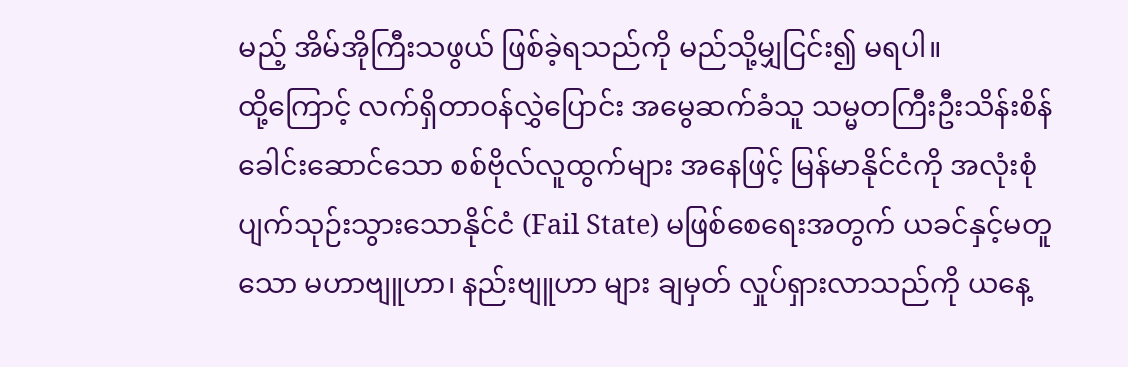မည့် အိမ်အိုကြီးသဖွယ် ဖြစ်ခဲ့ရသည်ကို မည်သို့မျှငြင်း၍ မရပါ။
ထို့ကြောင့် လက်ရှိတာဝန်လွှဲပြောင်း အမွေဆက်ခံသူ သမ္မတကြီးဦးသိန်းစိန် ခေါင်းဆောင်သော စစ်ဗိုလ်လူထွက်များ အနေဖြင့် မြန်မာနိုင်ငံကို အလုံးစုံပျက်သုဉ်းသွားသောနိုင်ငံ (Fail State) မဖြစ်စေရေးအတွက် ယခင်နှင့်မတူသော မဟာဗျူဟာ၊ နည်းဗျူဟာ များ ချမှတ် လှုပ်ရှားလာသည်ကို ယနေ့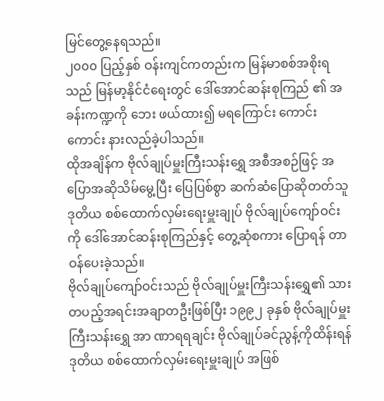မြင်တွေ့နေရသည်။
၂၀၀၀ ပြည့်နှစ် ဝန်းကျင်ကတည်းက မြန်မာစစ်အစိုးရသည် မြန်မာ့နိုင်ငံရေးတွင် ဒေါ်အောင်ဆန်းစုကြည် ၏ အခန်းကဏ္ဍကို ဘေး ဖယ်ထား၍ မရကြောင်း ကောင်းကောင်း နားလည်ခဲ့ပါသည်။
ထိုအချိန်က ဗိုလ်ချုပ်မှူးကြီးသန်းရွှေ အစီအစဉ်ဖြင့် အပြောအဆိုသိမ်မွေ့ပြီး ပြေပြစ်စွာ ဆက်ဆံပြောဆိုတတ်သူ ဒုတိယ စစ်ထောက်လှမ်းရေးမှူးချုပ် ဗိုလ်ချုပ်ကျော်ဝင်း ကို ဒေါ်အောင်ဆန်းစုကြည်နှင့် တွေ့ဆုံစကား ပြောရန် တာဝန်ပေးခဲ့သည်။
ဗိုလ်ချုပ်ကျော်ဝင်းသည် ဗိုလ်ချုပ်မှူးကြီးသန်းရွှေ၏ သားတပည့်အရင်းအချာတဦးဖြစ်ပြီး ၁၉၉၂ ခုနှစ် ဗိုလ်ချုပ်မှူးကြီးသန်းရွှေ အာ ဏာရရချင်း ဗိုလ်ချုပ်ခင်ညွန့်ကိုထိန်းရန် ဒုတိယ စစ်ထောက်လှမ်းရေးမှူးချုပ် အဖြစ်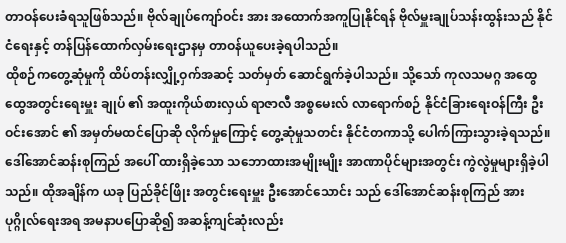တာဝန်ပေးခံရသူဖြစ်သည်။ ဗိုလ်ချုပ်ကျော်ဝင်း အား အထောက်အကူပြုနိုင်ရန် ဗိုလ်မှူးချုပ်သန်းထွန်းသည် နိုင်ငံရေးနှင့် တန်ပြန်ထောက်လှမ်းရေးဌာနမှ တာဝန်ယူပေးခဲ့ရပါသည်။
ထိုစဉ်ကတွေ့ဆုံမှုကို ထိပ်တန်းလျှို့ဝှက်အဆင့် သတ်မှတ် ဆောင်ရွက်ခဲ့ပါသည်။ သို့သော် ကုလသမဂ္ဂ အထွေထွေအတွင်းရေးမှူး ချုပ် ၏ အထူးကိုယ်စားလှယ် ရာဇာလီ အစ္စမေးလ် လာရောက်စဉ် နိုင်ငံခြားရေးဝန်ကြီး ဦးဝင်းအောင် ၏ အမှတ်မထင်ပြောဆို လိုက်မှုကြောင့် တွေ့ဆုံမှုသတင်း နိုင်ငံတကာသို့ ပေါက်ကြားသွားခဲ့ရသည်။
ဒေါ်အောင်ဆန်းစုကြည် အပေါ် ထားရှိခဲ့သော သဘောထားအမျိုးမျိုး အာဏာပိုင်များအတွင်း ကွဲလွဲမှုများရှိခဲ့ပါသည်။ ထိုအချိန်က ယခု ပြည်ခိုင်ဖြိုး အတွင်းရေးမှူး ဦးအောင်သောင်း သည် ဒေါ်အောင်ဆန်းစုကြည် အား ပုဂ္ဂိုလ်ရေးအရ အမနာပပြောဆို၍ အဆန့်ကျင်ဆုံးလည်း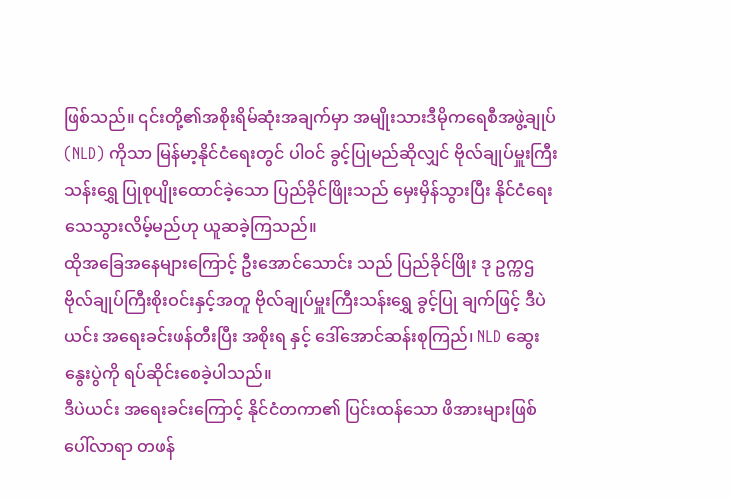ဖြစ်သည်။ ၎င်းတို့၏အစိုးရိမ်ဆုံးအချက်မှာ အမျိုးသားဒီမိုကရေစီအဖွဲ့ချုပ်(NLD) ကိုသာ မြန်မာ့နိုင်ငံရေးတွင် ပါဝင် ခွင့်ပြုမည်ဆိုလျှင် ဗိုလ်ချုပ်မှူးကြီး သန်းရွှေ ပြုစုပျိုးထောင်ခဲ့သော ပြည်ခိုင်ဖြိုးသည် မှေးမှိန်သွားပြီး နိုင်ငံရေးသေသွားလိမ့်မည်ဟု ယူဆခဲ့ကြသည်။
ထိုအခြေအနေများကြောင့် ဦးအောင်သောင်း သည် ပြည်ခိုင်ဖြိုး ဒု ဥက္ကဌ ဗိုလ်ချုပ်ကြီးစိုးဝင်းနှင့်အတူ ဗိုလ်ချုပ်မှူးကြီးသန်းရွှေ ခွင့်ပြု ချက်ဖြင့် ဒီပဲယင်း အရေးခင်းဖန်တီးပြီး အစိုးရ နှင့် ဒေါ်အောင်ဆန်းစုကြည်၊ NLD ဆွေးနွေးပွဲကို ရပ်ဆိုင်းစေခဲ့ပါသည်။
ဒီပဲယင်း အရေးခင်းကြောင့် နိုင်ငံတကာ၏ ပြင်းထန်သော ဖိအားများဖြစ်ပေါ်လာရာ တဖန်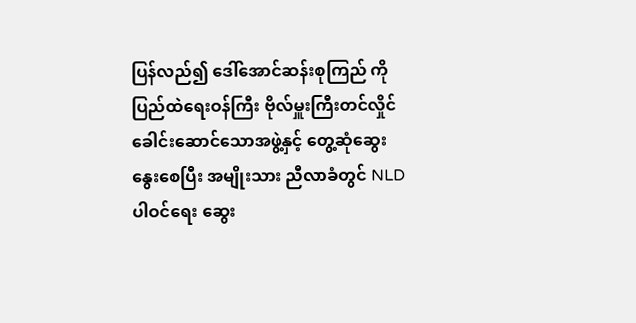ပြန်လည်၍ ဒေါ်အောင်ဆန်းစုကြည် ကို ပြည်ထဲရေးဝန်ကြီး ဗိုလ်မှူးကြီးတင်လှိုင် ခေါင်းဆောင်သောအဖွဲ့နှင့် တွေ့ဆုံဆွေးနွေးစေပြီး အမျိုးသား ညီလာခံတွင် NLD ပါဝင်ရေး ဆွေး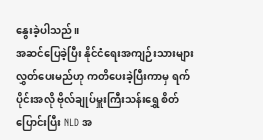နွေးခဲ့ပါသည်။
အဆင်ပြေခဲ့ပြီး နိုင်ငံရေးအကျဉ်းသားများ လွှတ်ပေးမည်ဟု ကတိပေးခဲ့ပြီးကာမှ ရက်ပိုင်းအလို ဗိုလ်ချုပ်မှူးကြီးသန်းရွှေ စိတ်ပြောင်းပြီး NLD အ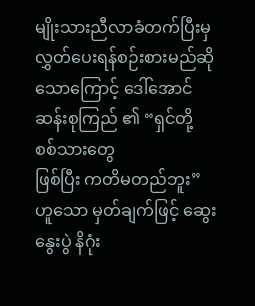မျိုးသားညီလာခံတက်ပြီးမှ လွှတ်ပေးရန်စဉ်းစားမည်ဆိုသောကြောင့် ဒေါ်အောင်ဆန်းစုကြည် ၏ “ရှင်တို့ စစ်သားတွေ
ဖြစ်ပြီး ကတိမတည်ဘူး” ဟူသော မှတ်ချက်ဖြင့် ဆွေးနွေးပွဲ နိဂုံး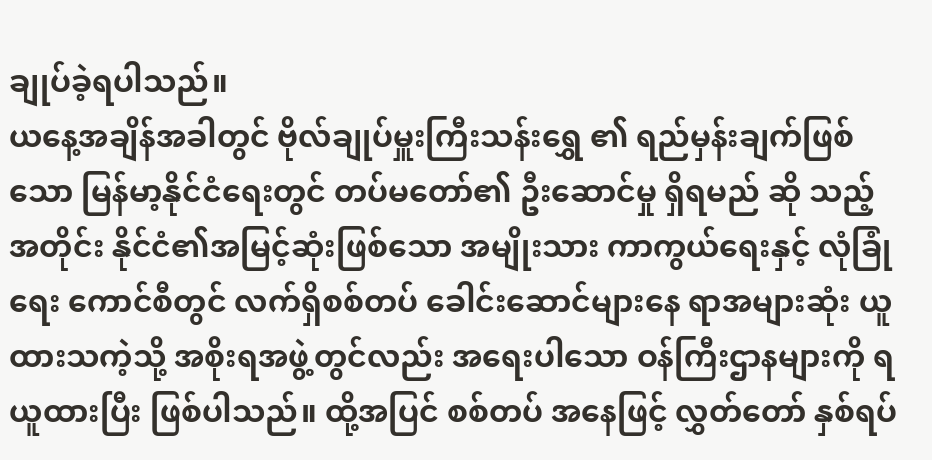ချုပ်ခဲ့ရပါသည်။
ယနေ့အချိန်အခါတွင် ဗိုလ်ချုပ်မှူးကြီးသန်းရွှေ ၏ ရည်မှန်းချက်ဖြစ်သော မြန်မာ့နိုင်ငံရေးတွင် တပ်မတော်၏ ဦးဆောင်မှု ရှိရမည် ဆို သည့်အတိုင်း နိုင်ငံ၏အမြင့်ဆုံးဖြစ်သော အမျိုးသား ကာကွယ်ရေးနှင့် လုံခြုံရေး ကောင်စီတွင် လက်ရှိစစ်တပ် ခေါင်းဆောင်များနေ ရာအများဆုံး ယူထားသကဲ့သို့ အစိုးရအဖွဲ့တွင်လည်း အရေးပါသော ဝန်ကြီးဌာနများကို ရယူထားပြီး ဖြစ်ပါသည်။ ထို့အပြင် စစ်တပ် အနေဖြင့် လွှတ်တော် နှစ်ရပ်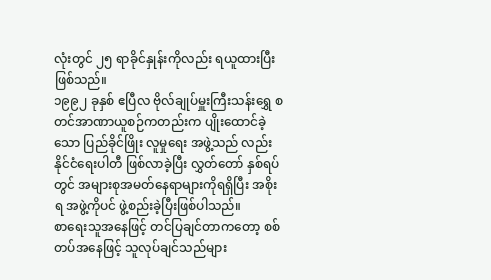လုံးတွင် ၂၅ ရာခိုင်နှုန်းကိုလည်း ရယူထားပြီး ဖြစ်သည်။
၁၉၉၂ ခုနှစ် ဧပြီလ ဗိုလ်ချုပ်မှူးကြီးသန်းရွှေ စတင်အာဏာယူစဉ်ကတည်းက ပျိုးထောင်ခဲ့သော ပြည်ခိုင်ဖြိုး လူမှုရေး အဖွဲ့သည် လည်း နိုင်ငံရေးပါတီ ဖြစ်လာခဲ့ပြီး လွှတ်တော် နှစ်ရပ်တွင် အများစုအမတ်နေရာများကိုရရှိပြီး အစိုးရ အဖွဲ့ကိုပင် ဖွဲ့စည်းခဲ့ပြီးဖြစ်ပါသည်။
စာရေးသူအနေဖြင့် တင်ပြချင်တာကတော့ စစ်တပ်အနေဖြင့် သူလုပ်ချင်သည်များ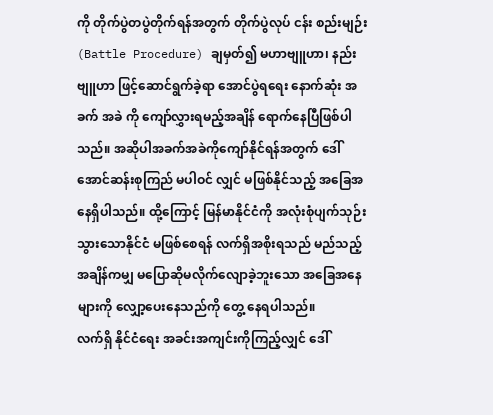ကို တိုက်ပွဲတပွဲတိုက်ရန်အတွက် တိုက်ပွဲလုပ် ငန်း စည်းမျဉ်း (Battle Procedure) ချမှတ်၍ မဟာဗျူဟာ၊ နည်းဗျူဟာ ဖြင့်ဆောင်ရွက်ခဲ့ရာ အောင်ပွဲရရေး နောက်ဆုံး အခက် အခဲ ကို ကျော်လွှားရမည့်အချိန် ရောက်နေပြီဖြစ်ပါသည်။ အဆိုပါအခက်အခဲကိုကျော်နိုင်ရန်အတွက် ဒေါ်အောင်ဆန်းစုကြည် မပါဝင် လျှင် မဖြစ်နိုင်သည့် အခြေအနေရှိပါသည်။ ထို့ကြောင့် မြန်မာနိုင်ငံကို အလုံးစုံပျက်သုဉ်းသွားသောနိုင်ငံ မဖြစ်စေရန် လက်ရှိအစိုးရသည် မည်သည့်အချိန်ကမျှ မပြောဆိုမလိုက်လျောခဲ့ဘူးသော အခြေအနေများကို လျှော့ပေးနေသည်ကို တွေ့ နေရပါသည်။
လက်ရှိ နိုင်ငံရေး အခင်းအကျင်းကိုကြည့်လျှင် ဒေါ်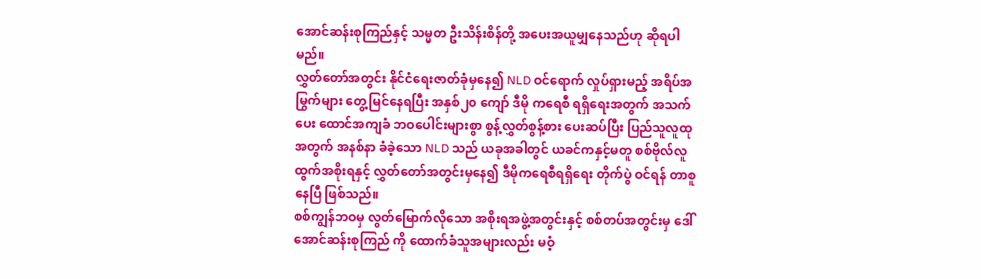အောင်ဆန်းစုကြည်နှင့် သမ္မတ ဦးသိန်းစိန်တို့ အပေးအယူမျှနေသည်ဟု ဆိုရပါမည်။
လွှတ်တော်အတွင်း နိုင်ငံရေးဇာတ်ခုံမှနေ၍ NLD ဝင်ရောက် လှုပ်ရှားမည့် အရိပ်အမြွက်များ တွေ့မြင်နေရပြီး အနှစ်၂၀ ကျော် ဒီမို ကရေစီ ရရှိရေးအတွက် အသက်ပေး ထောင်အကျခံ ဘဝပေါင်းများစွာ စွန့်လွှတ်စွန့်စား ပေးဆပ်ပြီး ပြည်သူလူထုအတွက် အနစ်နာ ခံခဲ့သော NLD သည် ယခုအခါတွင် ယခင်ကနှင့်မတူ စစ်ဗိုလ်လူထွက်အစိုးရနှင့် လွှတ်တော်အတွင်းမှနေ၍ ဒီမိုကရေစီရရှိရေး တိုက်ပွဲ ဝင်ရန် တာစူနေပြီ ဖြစ်သည်။
စစ်ကျွန်ဘဝမှ လွတ်မြောက်လိုသော အစိုးရအဖွဲ့အတွင်းနှင့် စစ်တပ်အတွင်းမှ ဒေါ်အောင်ဆန်းစုကြည် ကို ထောက်ခံသူအများလည်း မဝံ့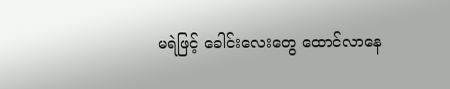မရဲဖြင့် ခေါင်းလေးတွေ ထောင်လာနေ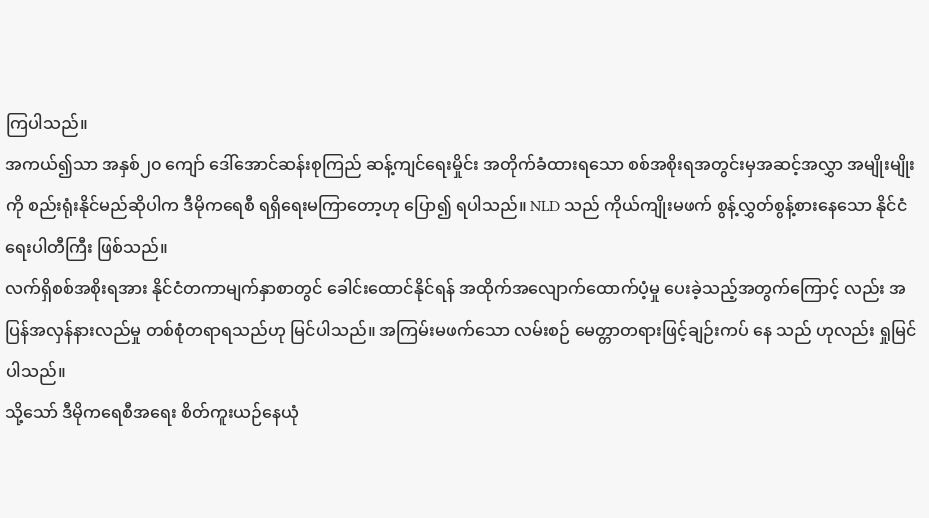ကြပါသည်။
အကယ်၍သာ အနှစ်၂၀ ကျော် ဒေါ်အောင်ဆန်းစုကြည် ဆန့်ကျင်ရေးမှိုင်း အတိုက်ခံထားရသော စစ်အစိုးရအတွင်းမှအဆင့်အလွှာ အမျိုးမျိုးကို စည်းရုံးနိုင်မည်ဆိုပါက ဒီမိုကရေစီ ရရှိရေးမကြာတော့ဟု ပြော၍ ရပါသည်။ NLD သည် ကိုယ်ကျိုးမဖက် စွန့်လွှတ်စွန့်စားနေသော နိုင်ငံရေးပါတီကြီး ဖြစ်သည်။
လက်ရှိစစ်အစိုးရအား နိုင်ငံတကာမျက်နှာစာတွင် ခေါင်းထောင်နိုင်ရန် အထိုက်အလျောက်ထောက်ပံ့မှု ပေးခဲ့သည့်အတွက်ကြောင့် လည်း အပြန်အလှန်နားလည်မှု တစ်စုံတရာရသည်ဟု မြင်ပါသည်။ အကြမ်းမဖက်သော လမ်းစဉ် မေတ္တာတရားဖြင့်ချဉ်းကပ် နေ သည် ဟုလည်း ရှုမြင်ပါသည်။
သို့သော် ဒီမိုကရေစီအရေး စိတ်ကူးယဉ်နေယုံ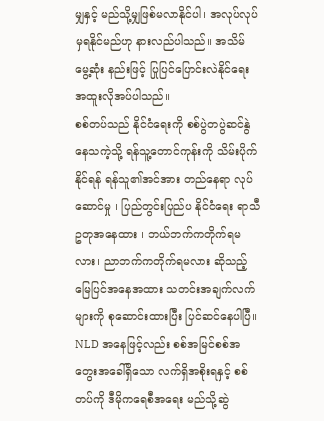မျှနှင့် မည်သို့မျှဖြစ်မလာနိုင်ပါ၊ အလုပ်လုပ်မှရနိုင်မည်ဟု နားလည်ပါသည်။ အသိမ် မွေ့ဆုံး နည်းဖြင့် ပြုပြင်ပြောင်းလဲနိုင်ရေး အထူးလိုအပ်ပါသည်။
စစ်တပ်သည် နိုင်ငံရေးကို စစ်ပွဲတပွဲဆင်နွဲနေသကဲ့သို့ ရန်သူ့တောင်ကုန်းကို သိမ်းပိုက်နိုင်ရန် ရန်သူ၏အင်အား တည်နေရာ လုပ်ဆောင်မှု ၊ ပြည်တွင်းပြည်ပ နိုင်ငံရေး ရာသီဥတုအနေထား ၊ ဘယ်ဘက်ကတိုက်ရမလား၊ ညာဘက်ကတိုက်ရမလား ဆိုသည့် မြေပြင်အနေအထား သတင်းအချက်လက်များကို စုဆောင်းထားပြီး ပြင်ဆင်နေပါပြီ။
NLD အနေဖြင့်လည်း စစ်အမြင်စစ်အတွေးအခေါ်ရှိသော လက်ရှိအစိုးရနှင့် စစ်တပ်ကို ဒီမိုကရေစီအရေး မည်သို့ဆွဲ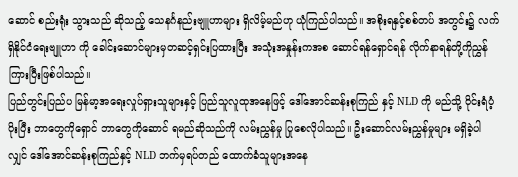ဆောင် စည်းရုံး သွားသည် ဆိုသည့် သေနင်္ဂနည်းဗျူဟာများ ရှိလိမ့်မည်ဟု ယုံကြည်ပါသည်။ အစိုးရနှင့်စစ်တပ် အတွင်း၌ လက်ရှိနိုင်ငံရေးဗျူဟာ ကို ခေါင်းဆောင်များမှတဆင့်ရှင်းပြထားပြီး အသုံးအနှုန်းကအစ ဆောင်ရန်ရှောင်ရန် လိုက်နာရန်တို့ကိုညွှန်ကြားပြီးဖြစ်ပါသည်။
ပြည်တွင်းပြည်ပ မြန်မာ့အရေးလှုပ်ရှားသူများနှင့် ပြည်သူလူထုအနေဖြင့် ဒေါ်အောင်ဆန်းစုကြည် နှင့် NLD ကို မည်သို့ ဝိုင်းရံပံ့ပိုးပြီး ဘာတွေကိုရှောင် ဘာတွေကိုဆောင် ရမည်ဆိုသည်ကို လမ်းညွှန်မှု ပြုစေလိုပါသည်။ ဦးဆောင်လမ်းညွှန်မှုများ မရှိခဲ့ပါလျှင် ဒေါ်အောင်ဆန်းစုကြည်နှင့် NLD ဘက်မှရပ်တည် ထောက်ခံသူများအနေ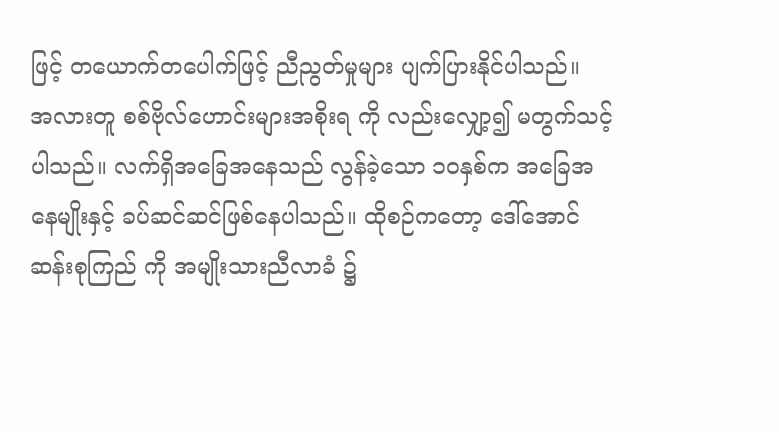ဖြင့် တယောက်တပေါက်ဖြင့် ညီညွတ်မှုများ ပျက်ပြားနိုင်ပါသည်။
အလားတူ စစ်ဗိုလ်ဟောင်းများအစိုးရ ကို လည်းလျှော့၍ မတွက်သင့်ပါသည်။ လက်ရှိအခြေအနေသည် လွန်ခဲ့သော ၁၀နှစ်က အခြေအနေမျိုးနှင့် ခပ်ဆင်ဆင်ဖြစ်နေပါသည်။ ထိုစဉ်ကတော့ ဒေါ်အောင်ဆန်းစုကြည် ကို အမျိုးသားညီလာခံ ၌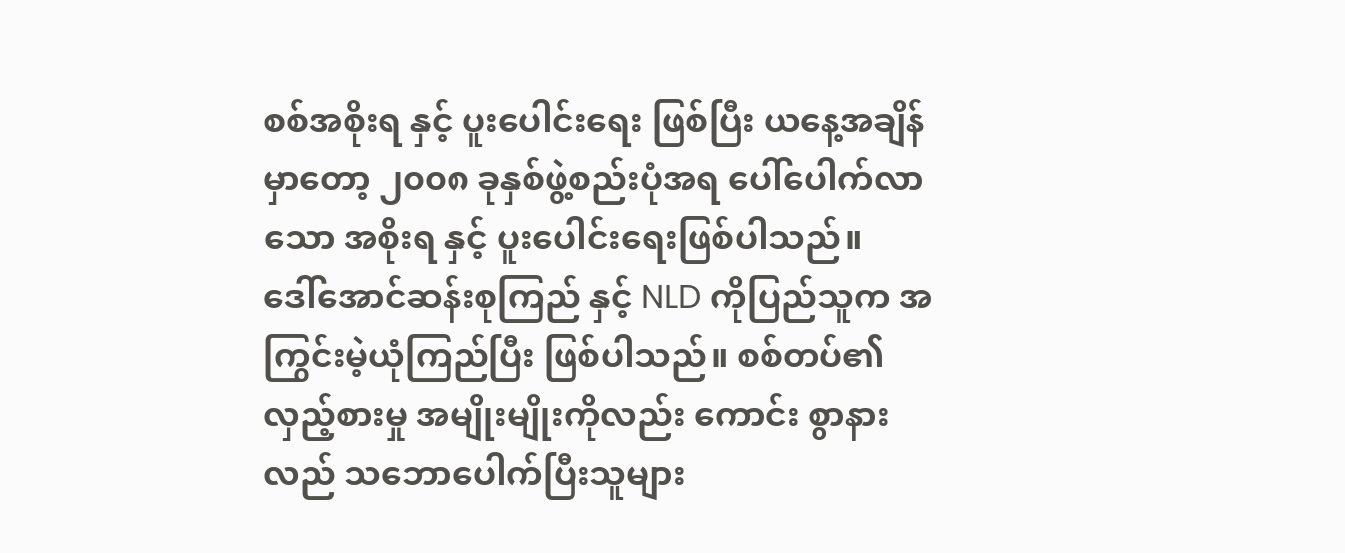စစ်အစိုးရ နှင့် ပူးပေါင်းရေး ဖြစ်ပြီး ယနေ့အချိန်မှာတော့ ၂၀၀၈ ခုနှစ်ဖွဲ့စည်းပုံအရ ပေါ်ပေါက်လာသော အစိုးရ နှင့် ပူးပေါင်းရေးဖြစ်ပါသည်။
ဒေါ်အောင်ဆန်းစုကြည် နှင့် NLD ကိုပြည်သူက အကြွင်းမဲ့ယုံကြည်ပြီး ဖြစ်ပါသည်။ စစ်တပ်၏ လှည့်စားမှု အမျိုးမျိုးကိုလည်း ကောင်း စွာနားလည် သဘောပေါက်ပြီးသူများ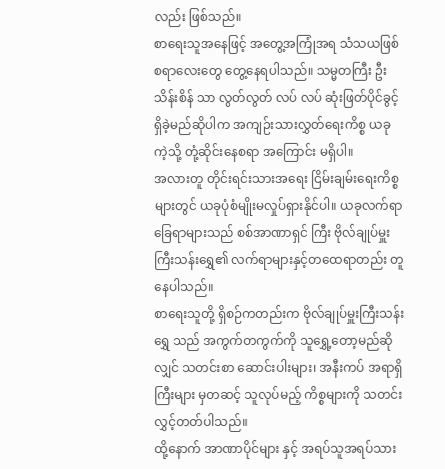လည်း ဖြစ်သည်။
စာရေးသူအနေဖြင့် အတွေ့အကြုံအရ သံသယဖြစ်စရာလေးတွေ တွေ့နေရပါသည်။ သမ္မတကြီး ဦးသိန်းစိန် သာ လွတ်လွတ် လပ် လပ် ဆုံးဖြတ်ပိုင်ခွင့်ရှိခဲ့မည်ဆိုပါက အကျဉ်းသားလွှတ်ရေးကိစ္စ ယခုကဲ့သို့ တုံ့ဆိုင်းနေစရာ အကြောင်း မရှိပါ။
အလားတူ တိုင်းရင်းသားအရေး ငြိမ်းချမ်းရေးကိစ္စများတွင် ယခုပုံစံမျိုးမလှုပ်ရှားနိုင်ပါ။ ယခုလက်ရာခြေရာများသည် စစ်အာဏာရှင် ကြီး ဗိုလ်ချုပ်မှူးကြီးသန်းရွှေ၏ လက်ရာများနှင့်တထေရာတည်း တူနေပါသည်။
စာရေးသူတို့ ရှိစဉ်ကတည်းက ဗိုလ်ချုပ်မှူးကြီးသန်းရွှေ သည် အကွက်တကွက်ကို သူရွှေ့တော့မည်ဆိုလျှင် သတင်းစာ ဆောင်းပါးများ၊ အနီးကပ် အရာရှိကြီးများ မှတဆင့် သူလုပ်မည့် ကိစ္စများကို သတင်းလွှင့်တတ်ပါသည်။
ထို့နောက် အာဏာပိုင်များ နှင့် အရပ်သူအရပ်သား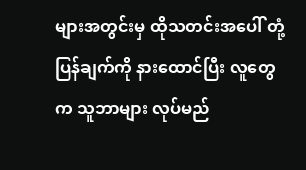များအတွင်းမှ ထိုသတင်းအပေါ် တုံ့ပြန်ချက်ကို နားထောင်ပြီး လူတွေက သူဘာများ လုပ်မည်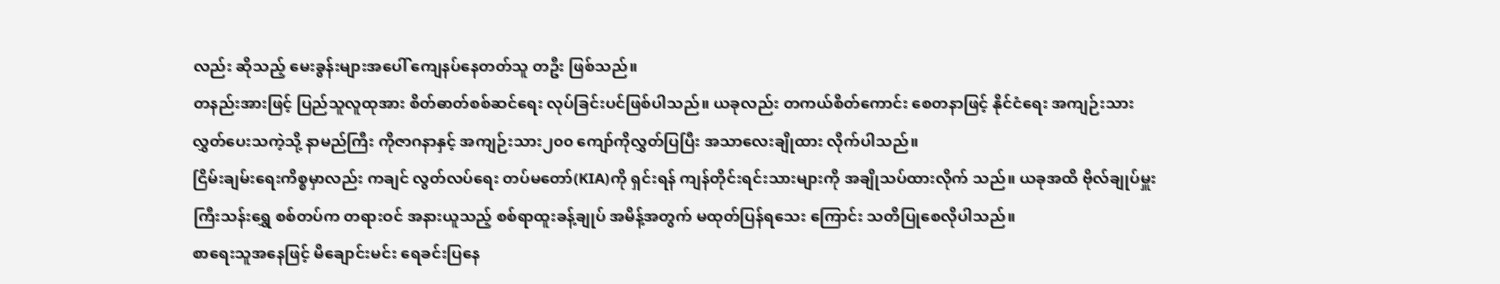လည်း ဆိုသည့် မေးခွန်းများအပေါ် ကျေနပ်နေတတ်သူ တဦး ဖြစ်သည်။
တနည်းအားဖြင့် ပြည်သူလူထုအား စိတ်ဓာတ်စစ်ဆင်ရေး လုပ်ခြင်းပင်ဖြစ်ပါသည်။ ယခုလည်း တကယ်စိတ်ကောင်း စေတနာဖြင့် နိုင်ငံရေး အကျဉ်းသား လွှတ်ပေးသကဲ့သို့ နာမည်ကြီး ကိုဇာဂနာနှင့် အကျဉ်းသား၂၀၀ ကျော်ကိုလွှတ်ပြပြီး အသာလေးချိုထား လိုက်ပါသည်။
ငြိမ်းချမ်းရေးကိစ္စမှာလည်း ကချင် လွတ်လပ်ရေး တပ်မတော်(KIA)ကို ရှင်းရန် ကျန်တိုင်းရင်းသားများကို အချိုသပ်ထားလိုက် သည်။ ယခုအထိ ဗိုလ်ချုပ်မှူးကြီးသန်းရွှေ စစ်တပ်က တရားဝင် အနားယူသည့် စစ်ရာထူးခန့်ချုပ် အမိန့်အတွက် မထုတ်ပြန်ရသေး ကြောင်း သတိပြုစေလိုပါသည်။
စာရေးသူအနေဖြင့် မိချောင်းမင်း ရေခင်းပြနေ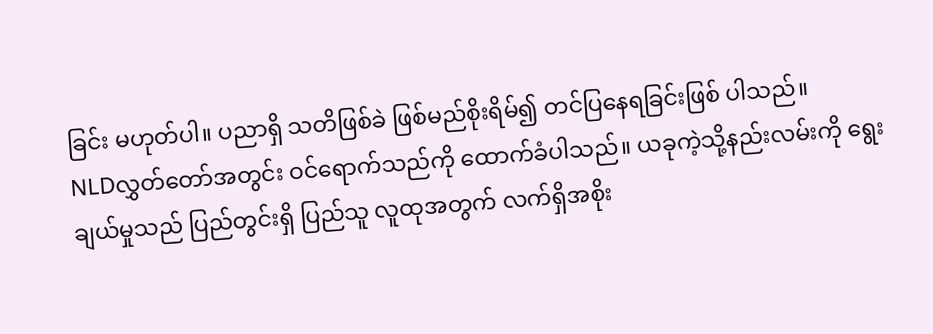ခြင်း မဟုတ်ပါ။ ပညာရှိ သတိဖြစ်ခဲ ဖြစ်မည်စိုးရိမ်၍ တင်ပြနေရခြင်းဖြစ် ပါသည်။
NLDလွှတ်တော်အတွင်း ဝင်ရောက်သည်ကို ထောက်ခံပါသည်။ ယခုကဲ့သို့နည်းလမ်းကို ရွေးချယ်မှုသည် ပြည်တွင်းရှိ ပြည်သူ လူထုအတွက် လက်ရှိအစိုး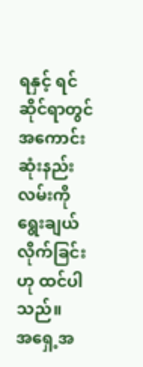ရနှင့် ရင်ဆိုင်ရာတွင် အကောင်းဆုံးနည်းလမ်းကို ရွေးချယ်လိုက်ခြင်းဟု ထင်ပါသည်။
အရှေ့အ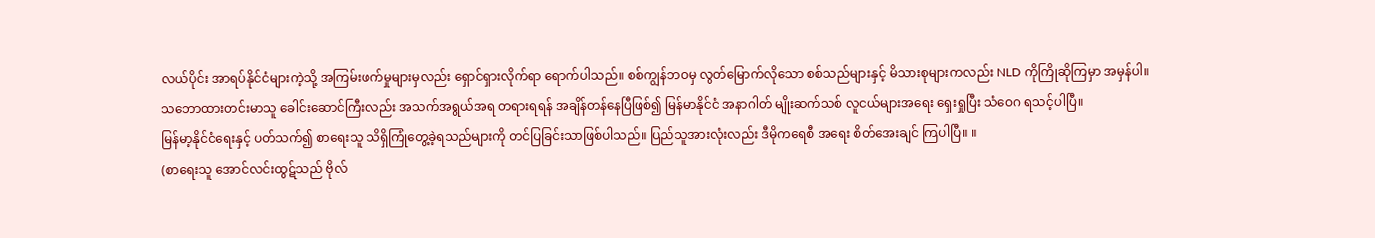လယ်ပိုင်း အာရပ်နိုင်ငံများကဲ့သို့ အကြမ်းဖက်မှုများမှလည်း ရှောင်ရှားလိုက်ရာ ရောက်ပါသည်။ စစ်ကျွန်ဘဝမှ လွတ်မြောက်လိုသော စစ်သည်များနှင့် မိသားစုများကလည်း NLD ကိုကြိုဆိုကြမှာ အမှန်ပါ။
သဘောထားတင်းမာသူ ခေါင်းဆောင်ကြီးလည်း အသက်အရွယ်အရ တရားရရန် အချိန်တန်နေပြီဖြစ်၍ မြန်မာနိုင်ငံ အနာဂါတ် မျိုးဆက်သစ် လူငယ်များအရေး ရှေးရှုပြီး သံဝေဂ ရသင့်ပါပြီ။
မြန်မာ့နိုင်ငံရေးနှင့် ပတ်သက်၍ စာရေးသူ သိရှိကြုံတွေ့ခဲ့ရသည်များကို တင်ပြခြင်းသာဖြစ်ပါသည်။ ပြည်သူအားလုံးလည်း ဒီမိုကရေစီ အရေး စိတ်အေးချင် ကြပါပြီ။ ။
(စာရေးသူ အောင်လင်းထွဋ်သည် ဗိုလ်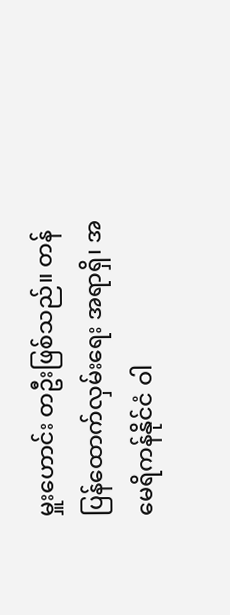မှူးဟောင်း တဦးဖြစ်သည်။ တန်ပြန်ထောက်လှမ်းရေး အရာရှိ၊ အမေရိကန်နိုင်ငံ ဝါ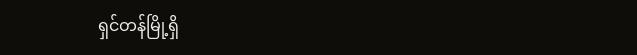ရှင်တန်မြို့ရှိ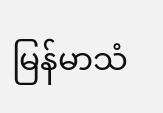မြန်မာသံ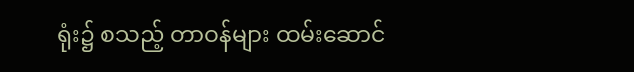ရုံး၌ စသည့် တာဝန်များ ထမ်းဆောင်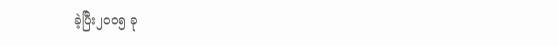ခဲ့ပြီး၂၀၀၅ ခု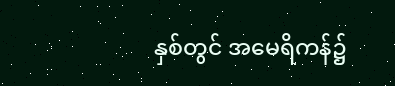နှစ်တွင် အမေရိကန်၌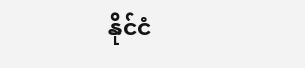နိုင်ငံ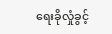ရေးခိုလှုံခွင့်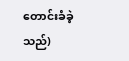တောင်းခံခဲ့သည်)